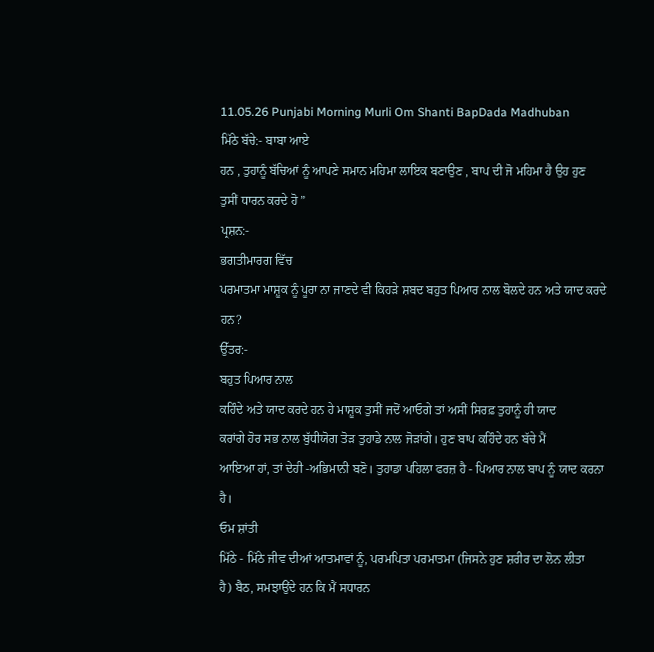11.05.26 Punjabi Morning Murli Om Shanti BapDada Madhuban
ਮਿੱਠੇ ਬੱਚੇ:- ਬਾਬਾ ਆਏ
ਹਨ , ਤੁਹਾਨੂੰ ਬੱਚਿਆਂ ਨੂੰ ਆਪਣੇ ਸਮਾਨ ਮਹਿਮਾ ਲਾਇਕ ਬਣਾਉਣ , ਬਾਪ ਦੀ ਜੋ ਮਹਿਮਾ ਹੈ ਉਹ ਹੁਣ
ਤੁਸੀਂ ਧਾਰਨ ਕਰਦੇ ਹੋ ”
ਪ੍ਰਸ਼ਨ:-
ਭਗਤੀਮਾਰਗ ਵਿੱਚ
ਪਰਮਾਤਮਾ ਮਾਸ਼ੂਕ ਨੂੰ ਪੂਰਾ ਨਾ ਜਾਣਦੇ ਵੀ ਕਿਹੜੇ ਸ਼ਬਦ ਬਹੁਤ ਪਿਆਰ ਨਾਲ ਬੋਲਦੇ ਹਨ ਅਤੇ ਯਾਦ ਕਰਦੇ
ਹਨ?
ਉੱਤਰ:-
ਬਹੁਤ ਪਿਆਰ ਨਾਲ
ਕਹਿੰਦੇ ਅਤੇ ਯਾਦ ਕਰਦੇ ਹਨ ਹੇ ਮਾਸ਼ੂਕ ਤੁਸੀਂ ਜਦੋਂ ਆਓਗੇ ਤਾਂ ਅਸੀਂ ਸਿਰਫ਼ ਤੁਹਾਨੂੰ ਹੀ ਯਾਦ
ਕਰਾਂਗੇ ਹੋਰ ਸਭ ਨਾਲ ਬੁੱਧੀਯੋਗ ਤੋੜ ਤੁਹਾਡੇ ਨਾਲ ਜੋੜਾਂਗੇ। ਹੁਣ ਬਾਪ ਕਹਿੰਦੇ ਹਨ ਬੱਚੇ ਮੈਂ
ਆਇਆ ਹਾਂ, ਤਾਂ ਦੇਹੀ -ਅਭਿਮਾਨੀ ਬਣੋ। ਤੁਹਾਡਾ ਪਹਿਲਾ ਫਰਜ਼ ਹੈ - ਪਿਆਰ ਨਾਲ ਬਾਪ ਨੂੰ ਯਾਦ ਕਰਨਾ
ਹੈ।
ਓਮ ਸ਼ਾਂਤੀ
ਮਿੱਠੇ - ਮਿੱਠੇ ਜੀਵ ਦੀਆਂ ਆਤਮਾਵਾਂ ਨੂੰ, ਪਰਮਪਿਤਾ ਪਰਮਾਤਮਾ (ਜਿਸਨੇ ਹੁਣ ਸ਼ਰੀਰ ਦਾ ਲੋਨ ਲੀਤਾ
ਹੈ) ਬੈਠ, ਸਮਝਾਉਂਦੇ ਹਨ ਕਿ ਮੈਂ ਸਧਾਰਨ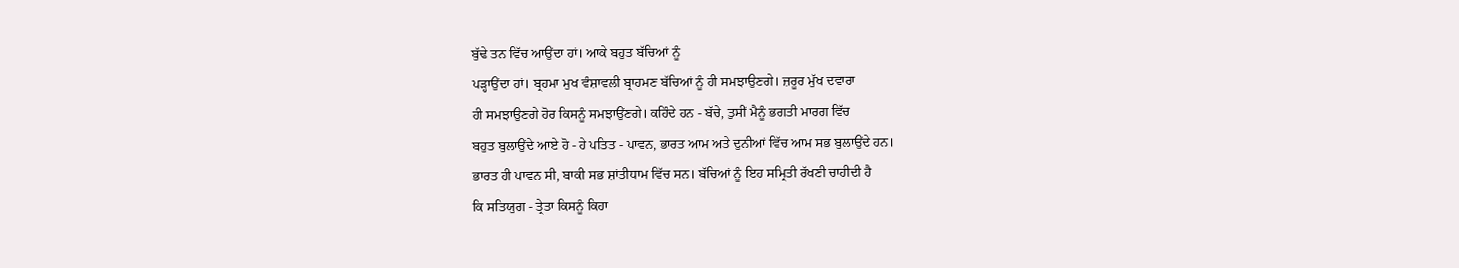ਬੁੱਢੇ ਤਨ ਵਿੱਚ ਆਉਂਦਾ ਹਾਂ। ਆਕੇ ਬਹੁਤ ਬੱਚਿਆਂ ਨੂੰ
ਪੜ੍ਹਾਉਂਦਾ ਹਾਂ। ਬ੍ਰਹਮਾ ਮੁਖ ਵੰਸ਼ਾਵਲੀ ਬ੍ਰਾਹਮਣ ਬੱਚਿਆਂ ਨੂੰ ਹੀ ਸਮਝਾਉਣਗੇ। ਜ਼ਰੂਰ ਮੁੱਖ ਦਵਾਰਾ
ਹੀ ਸਮਝਾਉਣਗੇ ਹੋਰ ਕਿਸਨੂੰ ਸਮਝਾਉਂਣਗੇ। ਕਹਿੰਦੇ ਹਨ - ਬੱਚੇ, ਤੁਸੀਂ ਮੈਨੂੰ ਭਗਤੀ ਮਾਰਗ ਵਿੱਚ
ਬਹੁਤ ਬੁਲਾਉਂਦੇ ਆਏ ਹੋ - ਹੇ ਪਤਿਤ - ਪਾਵਨ, ਭਾਰਤ ਆਮ ਅਤੇ ਦੁਨੀਆਂ ਵਿੱਚ ਆਮ ਸਭ ਬੁਲਾਉਂਦੇ ਹਨ।
ਭਾਰਤ ਹੀ ਪਾਵਨ ਸੀ, ਬਾਕੀ ਸਭ ਸ਼ਾਂਤੀਧਾਮ ਵਿੱਚ ਸਨ। ਬੱਚਿਆਂ ਨੂੰ ਇਹ ਸਮ੍ਰਿਤੀ ਰੱਖਣੀ ਚਾਹੀਦੀ ਹੈ
ਕਿ ਸਤਿਯੁਗ - ਤ੍ਰੇਤਾ ਕਿਸਨੂੰ ਕਿਹਾ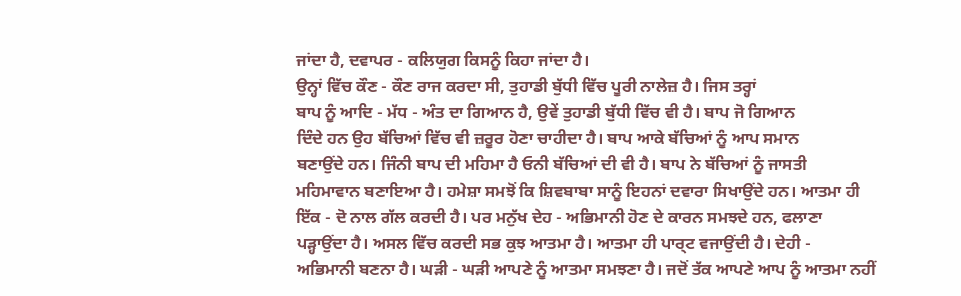ਜਾਂਦਾ ਹੈ, ਦਵਾਪਰ - ਕਲਿਯੁਗ ਕਿਸਨੂੰ ਕਿਹਾ ਜਾਂਦਾ ਹੈ।
ਉਨ੍ਹਾਂ ਵਿੱਚ ਕੌਣ - ਕੌਣ ਰਾਜ ਕਰਦਾ ਸੀ, ਤੁਹਾਡੀ ਬੁੱਧੀ ਵਿੱਚ ਪੂਰੀ ਨਾਲੇਜ਼ ਹੈ। ਜਿਸ ਤਰ੍ਹਾਂ
ਬਾਪ ਨੂੰ ਆਦਿ - ਮੱਧ - ਅੰਤ ਦਾ ਗਿਆਨ ਹੈ, ਉਵੇਂ ਤੁਹਾਡੀ ਬੁੱਧੀ ਵਿੱਚ ਵੀ ਹੈ। ਬਾਪ ਜੋ ਗਿਆਨ
ਦਿੰਦੇ ਹਨ ਉਹ ਬੱਚਿਆਂ ਵਿੱਚ ਵੀ ਜ਼ਰੂਰ ਹੋਣਾ ਚਾਹੀਦਾ ਹੈ। ਬਾਪ ਆਕੇ ਬੱਚਿਆਂ ਨੂੰ ਆਪ ਸਮਾਨ
ਬਣਾਉਂਦੇ ਹਨ। ਜਿੰਨੀ ਬਾਪ ਦੀ ਮਹਿਮਾ ਹੈ ਓਨੀ ਬੱਚਿਆਂ ਦੀ ਵੀ ਹੈ। ਬਾਪ ਨੇ ਬੱਚਿਆਂ ਨੂੰ ਜਾਸਤੀ
ਮਹਿਮਾਵਾਨ ਬਣਾਇਆ ਹੈ। ਹਮੇਸ਼ਾ ਸਮਝੋਂ ਕਿ ਸ਼ਿਵਬਾਬਾ ਸਾਨੂੰ ਇਹਨਾਂ ਦਵਾਰਾ ਸਿਖਾਉਂਦੇ ਹਨ। ਆਤਮਾ ਹੀ
ਇੱਕ - ਦੋ ਨਾਲ ਗੱਲ ਕਰਦੀ ਹੈ। ਪਰ ਮਨੁੱਖ ਦੇਹ - ਅਭਿਮਾਨੀ ਹੋਣ ਦੇ ਕਾਰਨ ਸਮਝਦੇ ਹਨ, ਫਲਾਣਾ
ਪੜ੍ਹਾਉਂਦਾ ਹੈ। ਅਸਲ ਵਿੱਚ ਕਰਦੀ ਸਭ ਕੁਝ ਆਤਮਾ ਹੈ। ਆਤਮਾ ਹੀ ਪਾਰ੍ਟ ਵਜਾਉਂਦੀ ਹੈ। ਦੇਹੀ -
ਅਭਿਮਾਨੀ ਬਣਨਾ ਹੈ। ਘੜੀ - ਘੜੀ ਆਪਣੇ ਨੂੰ ਆਤਮਾ ਸਮਝਣਾ ਹੈ। ਜਦੋਂ ਤੱਕ ਆਪਣੇ ਆਪ ਨੂੰ ਆਤਮਾ ਨਹੀਂ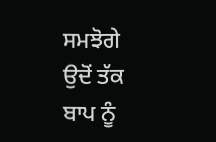ਸਮਝੋਗੇ ਉਦੋਂ ਤੱਕ ਬਾਪ ਨੂੰ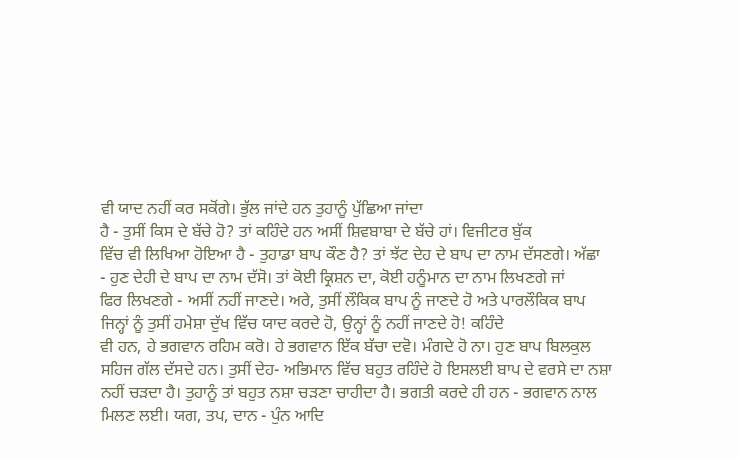ਵੀ ਯਾਦ ਨਹੀਂ ਕਰ ਸਕੋਂਗੇ। ਭੁੱਲ ਜਾਂਦੇ ਹਨ ਤੁਹਾਨੂੰ ਪੁੱਛਿਆ ਜਾਂਦਾ
ਹੈ - ਤੁਸੀਂ ਕਿਸ ਦੇ ਬੱਚੇ ਹੋ? ਤਾਂ ਕਹਿੰਦੇ ਹਨ ਅਸੀਂ ਸ਼ਿਵਬਾਬਾ ਦੇ ਬੱਚੇ ਹਾਂ। ਵਿਜੀਟਰ ਬੁੱਕ
ਵਿੱਚ ਵੀ ਲਿਖਿਆ ਹੋਇਆ ਹੈ - ਤੁਹਾਡਾ ਬਾਪ ਕੌਣ ਹੈ? ਤਾਂ ਝੱਟ ਦੇਹ ਦੇ ਬਾਪ ਦਾ ਨਾਮ ਦੱਸਣਗੇ। ਅੱਛਾ
- ਹੁਣ ਦੇਹੀ ਦੇ ਬਾਪ ਦਾ ਨਾਮ ਦੱਸੋ। ਤਾਂ ਕੋਈ ਕ੍ਰਿਸ਼ਨ ਦਾ, ਕੋਈ ਹਨੂੰਮਾਨ ਦਾ ਨਾਮ ਲਿਖਣਗੇ ਜਾਂ
ਫਿਰ ਲਿਖਣਗੇ - ਅਸੀਂ ਨਹੀਂ ਜਾਣਦੇ। ਅਰੇ, ਤੁਸੀਂ ਲੌਕਿਕ ਬਾਪ ਨੂੰ ਜਾਣਦੇ ਹੋ ਅਤੇ ਪਾਰਲੌਕਿਕ ਬਾਪ
ਜਿਨ੍ਹਾਂ ਨੂੰ ਤੁਸੀਂ ਹਮੇਸ਼ਾ ਦੁੱਖ ਵਿੱਚ ਯਾਦ ਕਰਦੇ ਹੋ, ਉਨ੍ਹਾਂ ਨੂੰ ਨਹੀਂ ਜਾਣਦੇ ਹੋ! ਕਹਿੰਦੇ
ਵੀ ਹਨ, ਹੇ ਭਗਵਾਨ ਰਹਿਮ ਕਰੋ। ਹੇ ਭਗਵਾਨ ਇੱਕ ਬੱਚਾ ਦਵੋ। ਮੰਗਦੇ ਹੋ ਨਾ। ਹੁਣ ਬਾਪ ਬਿਲਕੁਲ
ਸਹਿਜ ਗੱਲ ਦੱਸਦੇ ਹਨ। ਤੁਸੀਂ ਦੇਹ- ਅਭਿਮਾਨ ਵਿੱਚ ਬਹੁਤ ਰਹਿੰਦੇ ਹੋ ਇਸਲਈ ਬਾਪ ਦੇ ਵਰਸੇ ਦਾ ਨਸ਼ਾ
ਨਹੀਂ ਚੜਦਾ ਹੈ। ਤੁਹਾਨੂੰ ਤਾਂ ਬਹੁਤ ਨਸ਼ਾ ਚੜਣਾ ਚਾਹੀਦਾ ਹੈ। ਭਗਤੀ ਕਰਦੇ ਹੀ ਹਨ - ਭਗਵਾਨ ਨਾਲ
ਮਿਲਣ ਲਈ। ਯਗ, ਤਪ, ਦਾਨ - ਪੁੰਨ ਆਦਿ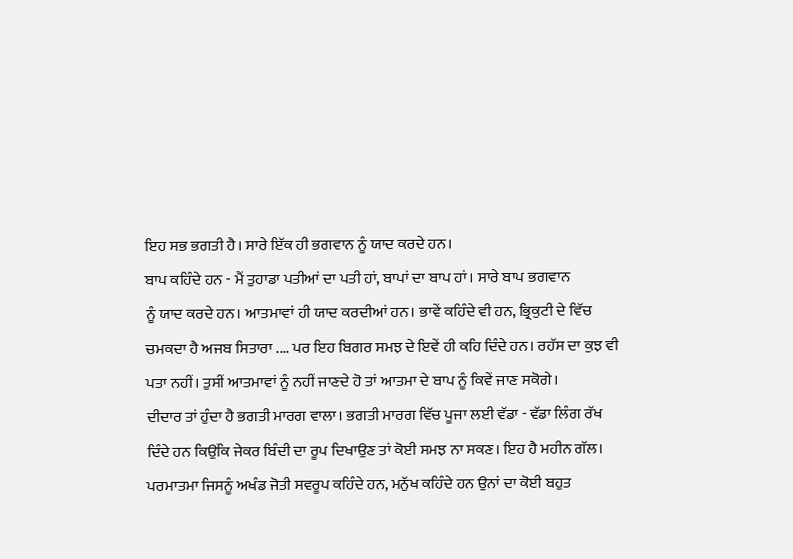ਇਹ ਸਭ ਭਗਤੀ ਹੈ। ਸਾਰੇ ਇੱਕ ਹੀ ਭਗਵਾਨ ਨੂੰ ਯਾਦ ਕਰਦੇ ਹਨ।
ਬਾਪ ਕਹਿੰਦੇ ਹਨ - ਮੈਂ ਤੁਹਾਡਾ ਪਤੀਆਂ ਦਾ ਪਤੀ ਹਾਂ, ਬਾਪਾਂ ਦਾ ਬਾਪ ਹਾਂ। ਸਾਰੇ ਬਾਪ ਭਗਵਾਨ
ਨੂੰ ਯਾਦ ਕਰਦੇ ਹਨ। ਆਤਮਾਵਾਂ ਹੀ ਯਾਦ ਕਰਦੀਆਂ ਹਨ। ਭਾਵੇਂ ਕਹਿੰਦੇ ਵੀ ਹਨ, ਭ੍ਰਿਕੁਟੀ ਦੇ ਵਿੱਚ
ਚਮਕਦਾ ਹੈ ਅਜਬ ਸਿਤਾਰਾ .... ਪਰ ਇਹ ਬਿਗਰ ਸਮਝ ਦੇ ਇਵੇਂ ਹੀ ਕਹਿ ਦਿੰਦੇ ਹਨ। ਰਹੱਸ ਦਾ ਕੁਝ ਵੀ
ਪਤਾ ਨਹੀਂ। ਤੁਸੀਂ ਆਤਮਾਵਾਂ ਨੂੰ ਨਹੀਂ ਜਾਣਦੇ ਹੋ ਤਾਂ ਆਤਮਾ ਦੇ ਬਾਪ ਨੂੰ ਕਿਵੇਂ ਜਾਣ ਸਕੋਗੇ।
ਦੀਦਾਰ ਤਾਂ ਹੁੰਦਾ ਹੈ ਭਗਤੀ ਮਾਰਗ ਵਾਲਾ। ਭਗਤੀ ਮਾਰਗ ਵਿੱਚ ਪੂਜਾ ਲਈ ਵੱਡਾ - ਵੱਡਾ ਲਿੰਗ ਰੱਖ
ਦਿੰਦੇ ਹਨ ਕਿਉਂਕਿ ਜੇਕਰ ਬਿੰਦੀ ਦਾ ਰੂਪ ਦਿਖਾਉਣ ਤਾਂ ਕੋਈ ਸਮਝ ਨਾ ਸਕਣ। ਇਹ ਹੈ ਮਹੀਨ ਗੱਲ।
ਪਰਮਾਤਮਾ ਜਿਸਨੂੰ ਅਖੰਡ ਜੋਤੀ ਸਵਰੂਪ ਕਹਿੰਦੇ ਹਨ, ਮਨੁੱਖ ਕਹਿੰਦੇ ਹਨ ਉਨਾਂ ਦਾ ਕੋਈ ਬਹੁਤ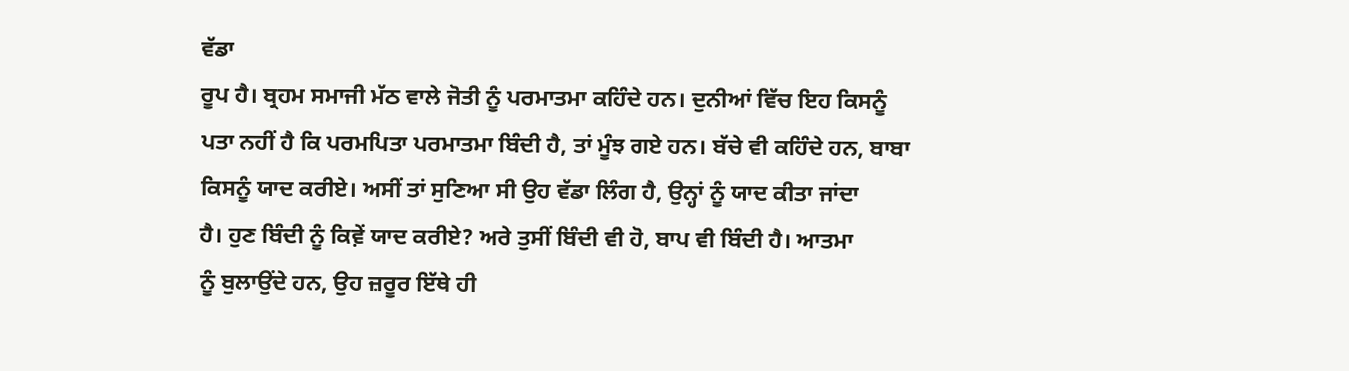ਵੱਡਾ
ਰੂਪ ਹੈ। ਬ੍ਰਹਮ ਸਮਾਜੀ ਮੱਠ ਵਾਲੇ ਜੋਤੀ ਨੂੰ ਪਰਮਾਤਮਾ ਕਹਿੰਦੇ ਹਨ। ਦੁਨੀਆਂ ਵਿੱਚ ਇਹ ਕਿਸਨੂੰ
ਪਤਾ ਨਹੀਂ ਹੈ ਕਿ ਪਰਮਪਿਤਾ ਪਰਮਾਤਮਾ ਬਿੰਦੀ ਹੈ, ਤਾਂ ਮੂੰਝ ਗਏ ਹਨ। ਬੱਚੇ ਵੀ ਕਹਿੰਦੇ ਹਨ, ਬਾਬਾ
ਕਿਸਨੂੰ ਯਾਦ ਕਰੀਏ। ਅਸੀਂ ਤਾਂ ਸੁਣਿਆ ਸੀ ਉਹ ਵੱਡਾ ਲਿੰਗ ਹੈ, ਉਨ੍ਹਾਂ ਨੂੰ ਯਾਦ ਕੀਤਾ ਜਾਂਦਾ
ਹੈ। ਹੁਣ ਬਿੰਦੀ ਨੂੰ ਕਿਵ਼ੇਂ ਯਾਦ ਕਰੀਏ? ਅਰੇ ਤੁਸੀਂ ਬਿੰਦੀ ਵੀ ਹੋ, ਬਾਪ ਵੀ ਬਿੰਦੀ ਹੈ। ਆਤਮਾ
ਨੂੰ ਬੁਲਾਉਂਦੇ ਹਨ, ਉਹ ਜ਼ਰੂਰ ਇੱਥੇ ਹੀ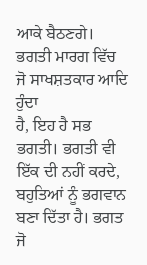ਆਕੇ ਬੈਠਣਗੇ। ਭਗਤੀ ਮਾਰਗ ਵਿੱਚ ਜੋ ਸਾਖਸ਼ਤਕਾਰ ਆਦਿ ਹੁੰਦਾ
ਹੈ, ਇਹ ਹੈ ਸਭ ਭਗਤੀ। ਭਗਤੀ ਵੀ ਇੱਕ ਦੀ ਨਹੀਂ ਕਰਦੇ, ਬਹੁਤਿਆਂ ਨੂੰ ਭਗਵਾਨ ਬਣਾ ਦਿੱਤਾ ਹੈ। ਭਗਤ
ਜੋ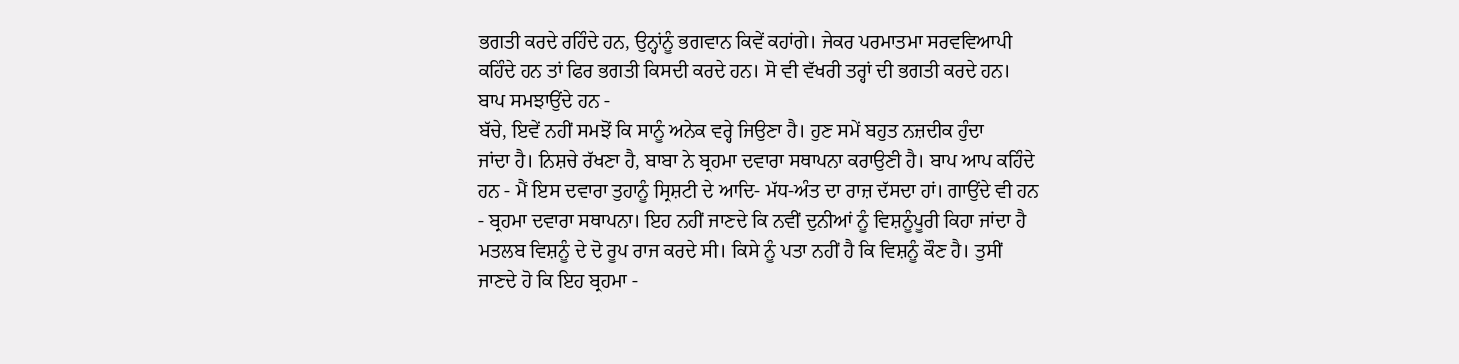ਭਗਤੀ ਕਰਦੇ ਰਹਿੰਦੇ ਹਨ, ਉਨ੍ਹਾਂਨੂੰ ਭਗਵਾਨ ਕਿਵੇਂ ਕਹਾਂਗੇ। ਜੇਕਰ ਪਰਮਾਤਮਾ ਸਰਵਵਿਆਪੀ
ਕਹਿੰਦੇ ਹਨ ਤਾਂ ਫਿਰ ਭਗਤੀ ਕਿਸਦੀ ਕਰਦੇ ਹਨ। ਸੋ ਵੀ ਵੱਖਰੀ ਤਰ੍ਹਾਂ ਦੀ ਭਗਤੀ ਕਰਦੇ ਹਨ।
ਬਾਪ ਸਮਝਾਉਂਦੇ ਹਨ -
ਬੱਚੇ, ਇਵੇਂ ਨਹੀਂ ਸਮਝੋਂ ਕਿ ਸਾਨੂੰ ਅਨੇਕ ਵਰ੍ਹੇ ਜਿਉਣਾ ਹੈ। ਹੁਣ ਸਮੇਂ ਬਹੁਤ ਨਜ਼ਦੀਕ ਹੁੰਦਾ
ਜਾਂਦਾ ਹੈ। ਨਿਸ਼ਚੇ ਰੱਖਣਾ ਹੈ, ਬਾਬਾ ਨੇ ਬ੍ਰਹਮਾ ਦਵਾਰਾ ਸਥਾਪਨਾ ਕਰਾਉਣੀ ਹੈ। ਬਾਪ ਆਪ ਕਹਿੰਦੇ
ਹਨ - ਮੈਂ ਇਸ ਦਵਾਰਾ ਤੁਹਾਨੂੰ ਸ੍ਰਿਸ਼ਟੀ ਦੇ ਆਦਿ- ਮੱਧ-ਅੰਤ ਦਾ ਰਾਜ਼ ਦੱਸਦਾ ਹਾਂ। ਗਾਉਂਦੇ ਵੀ ਹਨ
- ਬ੍ਰਹਮਾ ਦਵਾਰਾ ਸਥਾਪਨਾ। ਇਹ ਨਹੀਂ ਜਾਣਦੇ ਕਿ ਨਵੀਂ ਦੁਨੀਆਂ ਨੂੰ ਵਿਸ਼ਨੂੰਪੂਰੀ ਕਿਹਾ ਜਾਂਦਾ ਹੈ
ਮਤਲਬ ਵਿਸ਼ਨੂੰ ਦੇ ਦੋ ਰੂਪ ਰਾਜ ਕਰਦੇ ਸੀ। ਕਿਸੇ ਨੂੰ ਪਤਾ ਨਹੀਂ ਹੈ ਕਿ ਵਿਸ਼ਨੂੰ ਕੌਣ ਹੈ। ਤੁਸੀਂ
ਜਾਣਦੇ ਹੋ ਕਿ ਇਹ ਬ੍ਰਹਮਾ -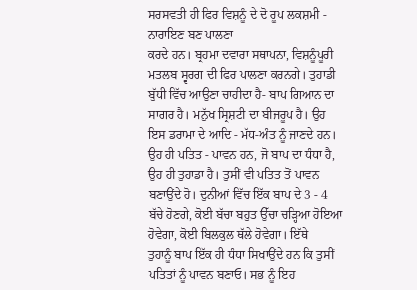ਸਰਸਵਤੀ ਹੀ ਫਿਰ ਵਿਸ਼ਨੂੰ ਦੇ ਦੋ ਰੂਪ ਲਕਸ਼ਮੀ - ਨਾਰਾਇਣ ਬਣ ਪਾਲਣਾ
ਕਰਦੇ ਹਨ। ਬ੍ਰਹਮਾ ਦਵਾਰਾ ਸਥਾਪਨਾ, ਵਿਸ਼ਨੂੰਪੂਰੀ ਮਤਲਬ ਸ੍ਵਰਗ ਦੀ ਫਿਰ ਪਾਲਣਾ ਕਰਨਗੇ। ਤੁਹਾਡੀ
ਬੁੱਧੀ ਵਿੱਚ ਆਉਣਾ ਚਾਹੀਦਾ ਹੈ- ਬਾਪ ਗਿਆਨ ਦਾ ਸਾਗਰ ਹੈ। ਮਨੁੱਖ ਸ੍ਰਿਸ਼ਟੀ ਦਾ ਬੀਜਰੂਪ ਹੈ। ਉਹ
ਇਸ ਡਰਾਮਾ ਦੇ ਆਦਿ - ਮੱਧ-ਅੰਤ ਨੂੰ ਜਾਣਦੇ ਹਨ। ਉਹ ਹੀ ਪਤਿਤ - ਪਾਵਨ ਹਨ, ਜੋ ਬਾਪ ਦਾ ਧੰਧਾ ਹੈ,
ਉਹ ਹੀ ਤੁਹਾਡਾ ਹੈ। ਤੁਸੀਂ ਵੀ ਪਤਿਤ ਤੋਂ ਪਾਵਨ ਬਣਾਉਂਦੇ ਹੋ। ਦੁਨੀਆਂ ਵਿੱਚ ਇੱਕ ਬਾਪ ਦੇ 3 - 4
ਬੱਚੇ ਹੋਣਗੇ, ਕੋਈ ਬੱਚਾ ਬਹੁਤ ਉੱਚਾ ਚੜ੍ਹਿਆ ਹੋਇਆ ਹੋਵੇਗਾ, ਕੋਈ ਬਿਲਕੁਲ ਥੱਲੇ ਹੋਵੇਗਾ। ਇੱਥੇ
ਤੁਹਾਨੂੰ ਬਾਪ ਇੱਕ ਹੀ ਧੰਧਾ ਸਿਖਾਉਂਦੇ ਹਨ ਕਿ ਤੁਸੀਂ ਪਤਿਤਾਂ ਨੂੰ ਪਾਵਨ ਬਣਾਓ। ਸਭ ਨੂੰ ਇਹ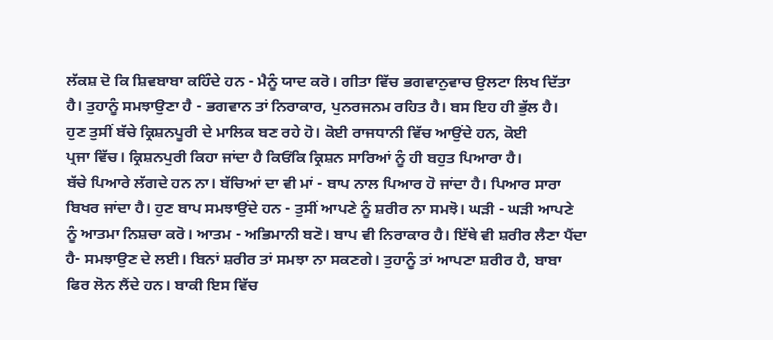ਲੱਕਸ਼ ਦੋ ਕਿ ਸ਼ਿਵਬਾਬਾ ਕਹਿੰਦੇ ਹਨ - ਮੈਨੂੰ ਯਾਦ ਕਰੋ। ਗੀਤਾ ਵਿੱਚ ਭਗਵਾਨੁਵਾਚ ਉਲਟਾ ਲਿਖ ਦਿੱਤਾ
ਹੈ। ਤੁਹਾਨੂੰ ਸਮਝਾਉਣਾ ਹੈ - ਭਗਵਾਨ ਤਾਂ ਨਿਰਾਕਾਰ, ਪੁਨਰਜਨਮ ਰਹਿਤ ਹੈ। ਬਸ ਇਹ ਹੀ ਭੁੱਲ ਹੈ।
ਹੁਣ ਤੁਸੀਂ ਬੱਚੇ ਕ੍ਰਿਸ਼ਨਪੂਰੀ ਦੇ ਮਾਲਿਕ ਬਣ ਰਹੇ ਹੋ। ਕੋਈ ਰਾਜਧਾਨੀ ਵਿੱਚ ਆਉਂਦੇ ਹਨ, ਕੋਈ
ਪ੍ਰਜਾ ਵਿੱਚ। ਕ੍ਰਿਸ਼ਨਪੁਰੀ ਕਿਹਾ ਜਾਂਦਾ ਹੈ ਕਿਓਂਕਿ ਕ੍ਰਿਸ਼ਨ ਸਾਰਿਆਂ ਨੂੰ ਹੀ ਬਹੁਤ ਪਿਆਰਾ ਹੈ।
ਬੱਚੇ ਪਿਆਰੇ ਲੱਗਦੇ ਹਨ ਨਾ। ਬੱਚਿਆਂ ਦਾ ਵੀ ਮਾਂ - ਬਾਪ ਨਾਲ ਪਿਆਰ ਹੋ ਜਾਂਦਾ ਹੈ। ਪਿਆਰ ਸਾਰਾ
ਬਿਖਰ ਜਾਂਦਾ ਹੈ। ਹੁਣ ਬਾਪ ਸਮਝਾਉਂਦੇ ਹਨ - ਤੁਸੀਂ ਆਪਣੇ ਨੂੰ ਸ਼ਰੀਰ ਨਾ ਸਮਝੋ। ਘੜੀ - ਘੜੀ ਆਪਣੇ
ਨੂੰ ਆਤਮਾ ਨਿਸ਼ਚਾ ਕਰੋ। ਆਤਮ - ਅਭਿਮਾਨੀ ਬਣੋ। ਬਾਪ ਵੀ ਨਿਰਾਕਾਰ ਹੈ। ਇੱਥੇ ਵੀ ਸ਼ਰੀਰ ਲੈਣਾ ਪੈਂਦਾ
ਹੈ- ਸਮਝਾਉਣ ਦੇ ਲਈ। ਬਿਨਾਂ ਸ਼ਰੀਰ ਤਾਂ ਸਮਝਾ ਨਾ ਸਕਣਗੇ। ਤੁਹਾਨੂੰ ਤਾਂ ਆਪਣਾ ਸ਼ਰੀਰ ਹੈ, ਬਾਬਾ
ਫਿਰ ਲੋਨ ਲੈਂਦੇ ਹਨ। ਬਾਕੀ ਇਸ ਵਿੱਚ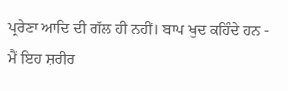ਪ੍ਰਰੇਣਾ ਆਦਿ ਦੀ ਗੱਲ ਹੀ ਨਹੀਂ। ਬਾਪ ਖੁਦ ਕਹਿੰਦੇ ਹਨ -
ਮੈਂ ਇਹ ਸ਼ਰੀਰ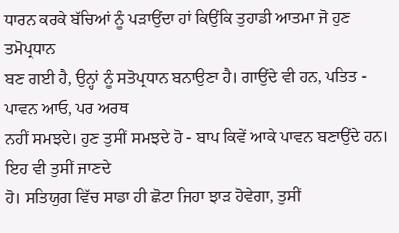ਧਾਰਨ ਕਰਕੇ ਬੱਚਿਆਂ ਨੂੰ ਪੜਾਉਂਦਾ ਹਾਂ ਕਿਉਂਕਿ ਤੁਹਾਡੀ ਆਤਮਾ ਜੋ ਹੁਣ ਤਮੋਪ੍ਰਧਾਨ
ਬਣ ਗਈ ਹੈ, ਉਨ੍ਹਾਂ ਨੂੰ ਸਤੋਪ੍ਰਧਾਨ ਬਨਾਉਣਾ ਹੈ। ਗਾਉਂਦੇ ਵੀ ਹਨ, ਪਤਿਤ - ਪਾਵਨ ਆਓ, ਪਰ ਅਰਥ
ਨਹੀਂ ਸਮਝਦੇ। ਹੁਣ ਤੁਸੀਂ ਸਮਝਦੇ ਹੋ - ਬਾਪ ਕਿਵੇਂ ਆਕੇ ਪਾਵਨ ਬਣਾਉਂਦੇ ਹਨ। ਇਹ ਵੀ ਤੁਸੀਂ ਜਾਣਦੇ
ਹੋ। ਸਤਿਯੁਗ ਵਿੱਚ ਸਾਡਾ ਹੀ ਛੋਟਾ ਜਿਹਾ ਝਾੜ ਹੋਵੇਗਾ, ਤੁਸੀਂ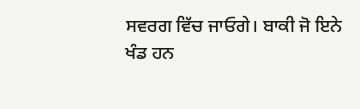ਸਵਰਗ ਵਿੱਚ ਜਾਓਗੇ। ਬਾਕੀ ਜੋ ਇਨੇ
ਖੰਡ ਹਨ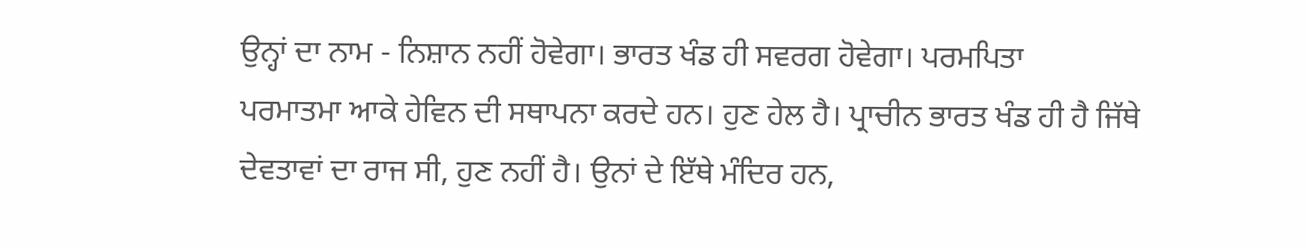ਉਨ੍ਹਾਂ ਦਾ ਨਾਮ - ਨਿਸ਼ਾਨ ਨਹੀਂ ਹੋਵੇਗਾ। ਭਾਰਤ ਖੰਡ ਹੀ ਸਵਰਗ ਹੋਵੇਗਾ। ਪਰਮਪਿਤਾ
ਪਰਮਾਤਮਾ ਆਕੇ ਹੇਵਿਨ ਦੀ ਸਥਾਪਨਾ ਕਰਦੇ ਹਨ। ਹੁਣ ਹੇਲ ਹੈ। ਪ੍ਰਾਚੀਨ ਭਾਰਤ ਖੰਡ ਹੀ ਹੈ ਜਿੱਥੇ
ਦੇਵਤਾਵਾਂ ਦਾ ਰਾਜ ਸੀ, ਹੁਣ ਨਹੀਂ ਹੈ। ਉਨਾਂ ਦੇ ਇੱਥੇ ਮੰਦਿਰ ਹਨ,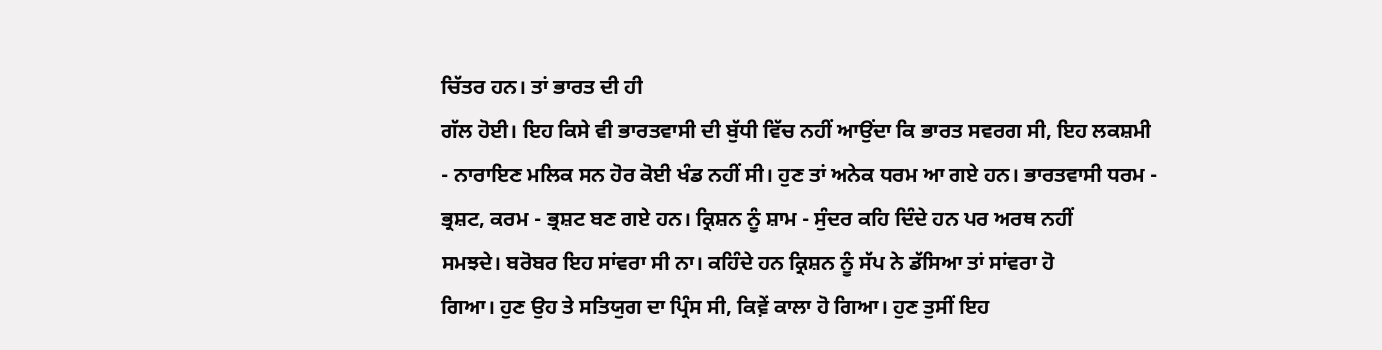ਚਿੱਤਰ ਹਨ। ਤਾਂ ਭਾਰਤ ਦੀ ਹੀ
ਗੱਲ ਹੋਈ। ਇਹ ਕਿਸੇ ਵੀ ਭਾਰਤਵਾਸੀ ਦੀ ਬੁੱਧੀ ਵਿੱਚ ਨਹੀਂ ਆਉਂਦਾ ਕਿ ਭਾਰਤ ਸਵਰਗ ਸੀ, ਇਹ ਲਕਸ਼ਮੀ
- ਨਾਰਾਇਣ ਮਲਿਕ ਸਨ ਹੋਰ ਕੋਈ ਖੰਡ ਨਹੀਂ ਸੀ। ਹੁਣ ਤਾਂ ਅਨੇਕ ਧਰਮ ਆ ਗਏ ਹਨ। ਭਾਰਤਵਾਸੀ ਧਰਮ -
ਭ੍ਰਸ਼ਟ, ਕਰਮ - ਭ੍ਰਸ਼ਟ ਬਣ ਗਏ ਹਨ। ਕ੍ਰਿਸ਼ਨ ਨੂੰ ਸ਼ਾਮ - ਸੁੰਦਰ ਕਹਿ ਦਿੰਦੇ ਹਨ ਪਰ ਅਰਥ ਨਹੀਂ
ਸਮਝਦੇ। ਬਰੋਬਰ ਇਹ ਸਾਂਵਰਾ ਸੀ ਨਾ। ਕਹਿੰਦੇ ਹਨ ਕ੍ਰਿਸ਼ਨ ਨੂੰ ਸੱਪ ਨੇ ਡੱਸਿਆ ਤਾਂ ਸਾਂਵਰਾ ਹੋ
ਗਿਆ। ਹੁਣ ਉਹ ਤੇ ਸਤਿਯੁਗ ਦਾ ਪ੍ਰਿੰਸ ਸੀ, ਕਿਵ਼ੇਂ ਕਾਲਾ ਹੋ ਗਿਆ। ਹੁਣ ਤੁਸੀਂ ਇਹ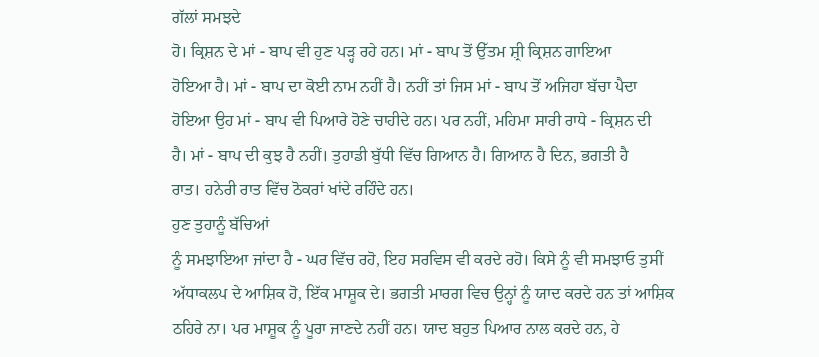ਗੱਲਾਂ ਸਮਝਦੇ
ਹੋ। ਕ੍ਰਿਸ਼ਨ ਦੇ ਮਾਂ - ਬਾਪ ਵੀ ਹੁਣ ਪੜ੍ਹ ਰਹੇ ਹਨ। ਮਾਂ - ਬਾਪ ਤੋਂ ਉੱਤਮ ਸ਼੍ਰੀ ਕ੍ਰਿਸ਼ਨ ਗਾਇਆ
ਹੋਇਆ ਹੈ। ਮਾਂ - ਬਾਪ ਦਾ ਕੋਈ ਨਾਮ ਨਹੀਂ ਹੈ। ਨਹੀਂ ਤਾਂ ਜਿਸ ਮਾਂ - ਬਾਪ ਤੋਂ ਅਜਿਹਾ ਬੱਚਾ ਪੈਦਾ
ਹੋਇਆ ਉਹ ਮਾਂ - ਬਾਪ ਵੀ ਪਿਆਰੇ ਹੋਣੇ ਚਾਹੀਦੇ ਹਨ। ਪਰ ਨਹੀਂ, ਮਹਿਮਾ ਸਾਰੀ ਰਾਧੇ - ਕ੍ਰਿਸ਼ਨ ਦੀ
ਹੈ। ਮਾਂ - ਬਾਪ ਦੀ ਕੁਝ ਹੈ ਨਹੀਂ। ਤੁਹਾਡੀ ਬੁੱਧੀ ਵਿੱਚ ਗਿਆਨ ਹੈ। ਗਿਆਨ ਹੈ ਦਿਨ, ਭਗਤੀ ਹੈ
ਰਾਤ। ਹਨੇਰੀ ਰਾਤ ਵਿੱਚ ਠੋਕਰਾਂ ਖਾਂਦੇ ਰਹਿੰਦੇ ਹਨ।
ਹੁਣ ਤੁਹਾਨੂੰ ਬੱਚਿਆਂ
ਨੂੰ ਸਮਝਾਇਆ ਜਾਂਦਾ ਹੈ - ਘਰ ਵਿੱਚ ਰਹੋ, ਇਹ ਸਰਵਿਸ ਵੀ ਕਰਦੇ ਰਹੋ। ਕਿਸੇ ਨੂੰ ਵੀ ਸਮਝਾਓ ਤੁਸੀਂ
ਅੱਧਾਕਲਪ ਦੇ ਆਸ਼ਿਕ ਹੋ, ਇੱਕ ਮਾਸ਼ੂਕ ਦੇ। ਭਗਤੀ ਮਾਰਗ ਵਿਚ ਉਨ੍ਹਾਂ ਨੂੰ ਯਾਦ ਕਰਦੇ ਹਨ ਤਾਂ ਆਸ਼ਿਕ
ਠਹਿਰੇ ਨਾ। ਪਰ ਮਾਸ਼ੂਕ ਨੂੰ ਪੂਰਾ ਜਾਣਦੇ ਨਹੀਂ ਹਨ। ਯਾਦ ਬਹੁਤ ਪਿਆਰ ਨਾਲ ਕਰਦੇ ਹਨ, ਹੇ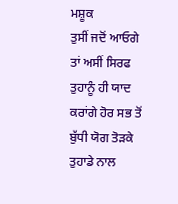ਮਸ਼ੂਕ
ਤੁਸੀਂ ਜਦੋਂ ਆਓਗੇ ਤਾਂ ਅਸੀਂ ਸਿਰਫ ਤੁਹਾਨੂੰ ਹੀ ਯਾਦ ਕਰਾਂਗੇ ਹੋਰ ਸਭ ਤੋਂ ਬੁੱਧੀ ਯੋਗ ਤੋੜਕੇ
ਤੁਹਾਡੇ ਨਾਲ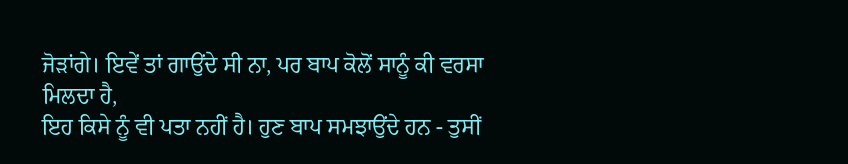ਜੋੜਾਂਗੇ। ਇਵੇਂ ਤਾਂ ਗਾਉਂਦੇ ਸੀ ਨਾ, ਪਰ ਬਾਪ ਕੋਲੋਂ ਸਾਨੂੰ ਕੀ ਵਰਸਾ ਮਿਲਦਾ ਹੈ,
ਇਹ ਕਿਸੇ ਨੂੰ ਵੀ ਪਤਾ ਨਹੀਂ ਹੈ। ਹੁਣ ਬਾਪ ਸਮਝਾਉਂਦੇ ਹਨ - ਤੁਸੀਂ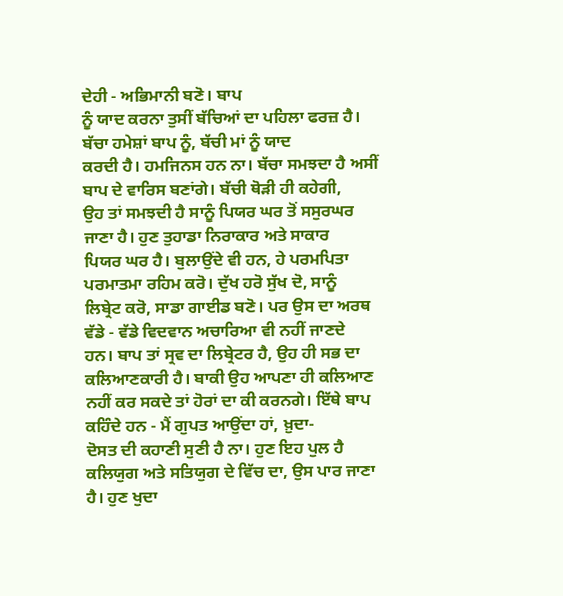ਦੇਹੀ - ਅਭਿਮਾਨੀ ਬਣੋ। ਬਾਪ
ਨੂੰ ਯਾਦ ਕਰਨਾ ਤੁਸੀਂ ਬੱਚਿਆਂ ਦਾ ਪਹਿਲਾ ਫਰਜ਼ ਹੈ। ਬੱਚਾ ਹਮੇਸ਼ਾਂ ਬਾਪ ਨੂੰ, ਬੱਚੀ ਮਾਂ ਨੂੰ ਯਾਦ
ਕਰਦੀ ਹੈ। ਹਮਜਿਨਸ ਹਨ ਨਾ। ਬੱਚਾ ਸਮਝਦਾ ਹੈ ਅਸੀਂ ਬਾਪ ਦੇ ਵਾਰਿਸ ਬਣਾਂਗੇ। ਬੱਚੀ ਥੋੜੀ ਹੀ ਕਹੇਗੀ,
ਉਹ ਤਾਂ ਸਮਝਦੀ ਹੈ ਸਾਨੂੰ ਪਿਯਰ ਘਰ ਤੋਂ ਸਸੁਰਘਰ ਜਾਣਾ ਹੈ। ਹੁਣ ਤੁਹਾਡਾ ਨਿਰਾਕਾਰ ਅਤੇ ਸਾਕਾਰ
ਪਿਯਰ ਘਰ ਹੈ। ਬੁਲਾਉਂਦੇ ਵੀ ਹਨ, ਹੇ ਪਰਮਪਿਤਾ ਪਰਮਾਤਮਾ ਰਹਿਮ ਕਰੋ। ਦੁੱਖ ਹਰੋ ਸੁੱਖ ਦੋ, ਸਾਨੂੰ
ਲਿਬ੍ਰੇਟ ਕਰੋ, ਸਾਡਾ ਗਾਈਡ ਬਣੋ। ਪਰ ਉਸ ਦਾ ਅਰਥ ਵੱਡੇ - ਵੱਡੇ ਵਿਦਵਾਨ ਅਚਾਰਿਆ ਵੀ ਨਹੀਂ ਜਾਣਦੇ
ਹਨ। ਬਾਪ ਤਾਂ ਸ੍ਰਵ ਦਾ ਲਿਬ੍ਰੇਟਰ ਹੈ, ਉਹ ਹੀ ਸਭ ਦਾ ਕਲਿਆਣਕਾਰੀ ਹੈ। ਬਾਕੀ ਉਹ ਆਪਣਾ ਹੀ ਕਲਿਆਣ
ਨਹੀਂ ਕਰ ਸਕਦੇ ਤਾਂ ਹੋਰਾਂ ਦਾ ਕੀ ਕਰਨਗੇ। ਇੱਥੇ ਬਾਪ ਕਹਿੰਦੇ ਹਨ - ਮੈਂ ਗੁਪਤ ਆਉਂਦਾ ਹਾਂ, ਖ਼ੁਦਾ-
ਦੋਸਤ ਦੀ ਕਹਾਣੀ ਸੁਣੀ ਹੈ ਨਾ। ਹੁਣ ਇਹ ਪੁਲ ਹੈ ਕਲਿਯੁਗ ਅਤੇ ਸਤਿਯੁਗ ਦੇ ਵਿੱਚ ਦਾ, ਉਸ ਪਾਰ ਜਾਣਾ
ਹੈ। ਹੁਣ ਖੁਦਾ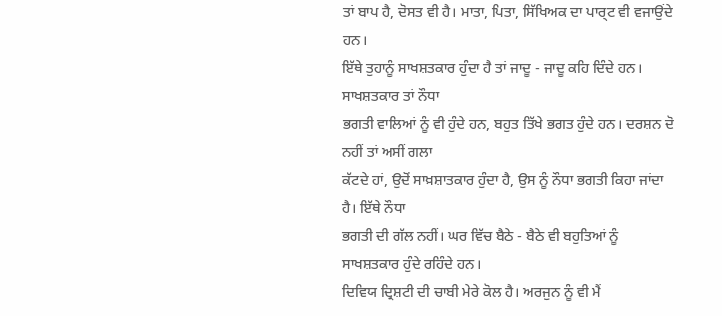ਤਾਂ ਬਾਪ ਹੈ, ਦੋਸਤ ਵੀ ਹੈ। ਮਾਤਾ, ਪਿਤਾ, ਸਿੱਖਿਅਕ ਦਾ ਪਾਰ੍ਟ ਵੀ ਵਜਾਉਂਦੇ ਹਨ।
ਇੱਥੇ ਤੁਹਾਨੂੰ ਸਾਖਸ਼ਤਕਾਰ ਹੁੰਦਾ ਹੈ ਤਾਂ ਜਾਦੂ - ਜਾਦੂ ਕਹਿ ਦਿੰਦੇ ਹਨ। ਸਾਖਸ਼ਤਕਾਰ ਤਾਂ ਨੌਧਾ
ਭਗਤੀ ਵਾਲਿਆਂ ਨੂੰ ਵੀ ਹੁੰਦੇ ਹਨ, ਬਹੁਤ ਤਿੱਖੇ ਭਗਤ ਹੁੰਦੇ ਹਨ। ਦਰਸ਼ਨ ਦੋ ਨਹੀਂ ਤਾਂ ਅਸੀਂ ਗਲਾ
ਕੱਟਦੇ ਹਾਂ, ਉਦੋਂ ਸਾਖ਼ਸ਼ਾਤਕਾਰ ਹੁੰਦਾ ਹੈ, ਉਸ ਨੂੰ ਨੌਧਾ ਭਗਤੀ ਕਿਹਾ ਜਾਂਦਾ ਹੈ। ਇੱਥੇ ਨੌਧਾ
ਭਗਤੀ ਦੀ ਗੱਲ ਨਹੀਂ। ਘਰ ਵਿੱਚ ਬੈਠੇ - ਬੈਠੇ ਵੀ ਬਹੁਤਿਆਂ ਨੂੰ ਸਾਖਸ਼ਤਕਾਰ ਹੁੰਦੇ ਰਹਿੰਦੇ ਹਨ।
ਦਿਵਿਯ ਦ੍ਰਿਸ਼ਟੀ ਦੀ ਚਾਬੀ ਮੇਰੇ ਕੋਲ ਹੈ। ਅਰਜੁਨ ਨੂੰ ਵੀ ਮੈਂ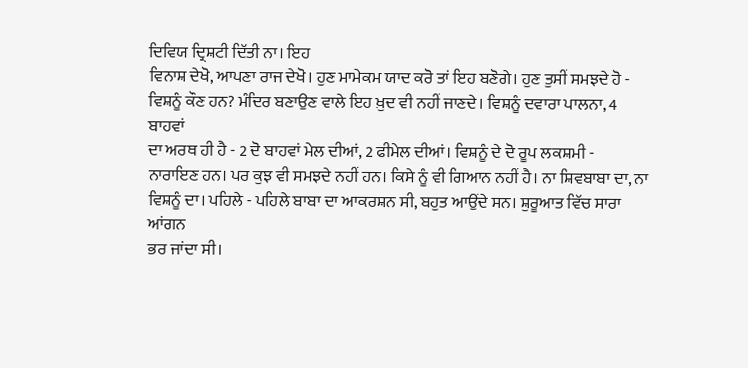ਦਿਵਿਯ ਦ੍ਰਿਸ਼ਟੀ ਦਿੱਤੀ ਨਾ। ਇਹ
ਵਿਨਾਸ਼ ਦੇਖੋ, ਆਪਣਾ ਰਾਜ ਦੇਖੋ। ਹੁਣ ਮਾਮੇਕਮ ਯਾਦ ਕਰੋ ਤਾਂ ਇਹ ਬਣੋਗੇ। ਹੁਣ ਤੁਸੀਂ ਸਮਝਦੇ ਹੋ -
ਵਿਸ਼ਨੂੰ ਕੌਣ ਹਨ? ਮੰਦਿਰ ਬਣਾਉਣ ਵਾਲੇ ਇਹ ਖ਼ੁਦ ਵੀ ਨਹੀਂ ਜਾਣਦੇ। ਵਿਸ਼ਨੂੰ ਦਵਾਰਾ ਪਾਲਨਾ, 4 ਬਾਹਵਾਂ
ਦਾ ਅਰਥ ਹੀ ਹੈ - 2 ਦੋ ਬਾਹਵਾਂ ਮੇਲ ਦੀਆਂ, 2 ਫੀਮੇਲ ਦੀਆਂ। ਵਿਸ਼ਨੂੰ ਦੇ ਦੋ ਰੂਪ ਲਕਸ਼ਮੀ -
ਨਾਰਾਇਣ ਹਨ। ਪਰ ਕੁਝ ਵੀ ਸਮਝਦੇ ਨਹੀਂ ਹਨ। ਕਿਸੇ ਨੂੰ ਵੀ ਗਿਆਨ ਨਹੀਂ ਹੈ। ਨਾ ਸ਼ਿਵਬਾਬਾ ਦਾ, ਨਾ
ਵਿਸ਼ਨੂੰ ਦਾ। ਪਹਿਲੇ - ਪਹਿਲੇ ਬਾਬਾ ਦਾ ਆਕਰਸ਼ਨ ਸੀ, ਬਹੁਤ ਆਉਂਦੇ ਸਨ। ਸ਼ੁਰੂਆਤ ਵਿੱਚ ਸਾਰਾ ਆਂਗਨ
ਭਰ ਜਾਂਦਾ ਸੀ।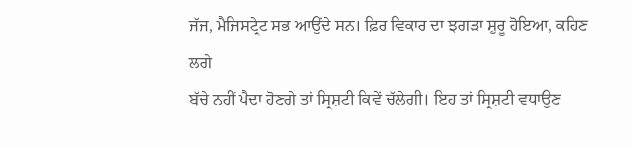ਜੱਜ, ਮੈਜਿਸਟ੍ਰੇਟ ਸਭ ਆਉਂਦੇ ਸਨ। ਫ਼ਿਰ ਵਿਕਾਰ ਦਾ ਝਗੜਾ ਸ਼ੁਰੂ ਹੋਇਆ, ਕਹਿਣ ਲਗੇ
ਬੱਚੇ ਨਹੀਂ ਪੈਦਾ ਹੋਣਗੇ ਤਾਂ ਸ੍ਰਿਸ਼ਟੀ ਕਿਵੇਂ ਚੱਲੇਗੀ। ਇਹ ਤਾਂ ਸ੍ਰਿਸ਼ਟੀ ਵਧਾਉਣ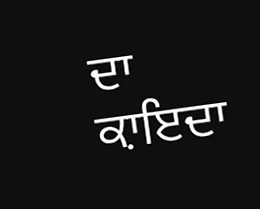ਦਾ ਕ਼ਾਇਦਾ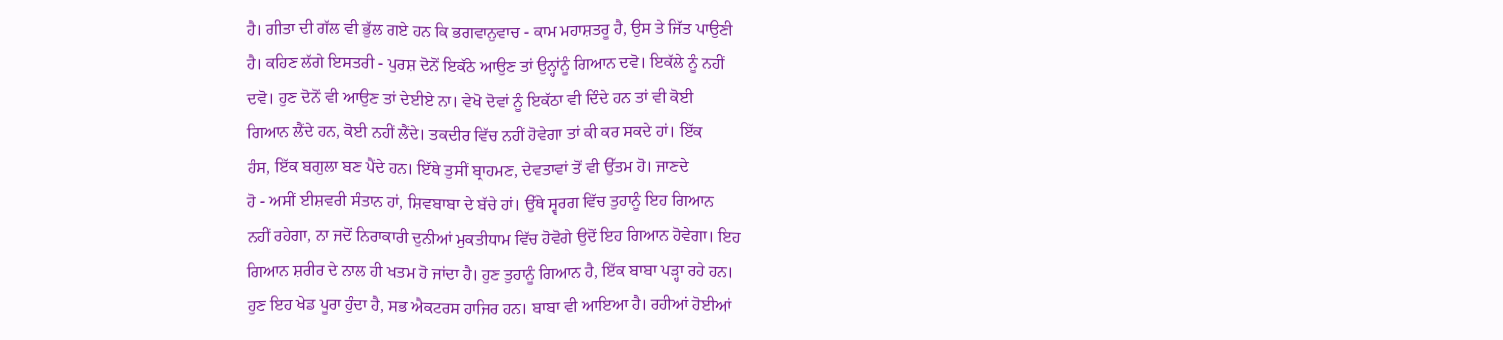ਹੈ। ਗੀਤਾ ਦੀ ਗੱਲ ਵੀ ਭੁੱਲ ਗਏ ਹਨ ਕਿ ਭਗਵਾਨੁਵਾਚ - ਕਾਮ ਮਹਾਸ਼ਤਰੂ ਹੈ, ਉਸ ਤੇ ਜਿੱਤ ਪਾਉਣੀ
ਹੈ। ਕਹਿਣ ਲੱਗੇ ਇਸਤਰੀ - ਪੁਰਸ਼ ਦੋਨੋਂ ਇਕੱਠੇ ਆਉਣ ਤਾਂ ਉਨ੍ਹਾਂਨੂੰ ਗਿਆਨ ਦਵੋ। ਇਕੱਲੇ ਨੂੰ ਨਹੀਂ
ਦਵੋ। ਹੁਣ ਦੋਨੋਂ ਵੀ ਆਉਣ ਤਾਂ ਦੇਈਏ ਨਾ। ਵੇਖੋ ਦੋਵਾਂ ਨੂੰ ਇਕੱਠਾ ਵੀ ਦਿੰਦੇ ਹਨ ਤਾਂ ਵੀ ਕੋਈ
ਗਿਆਨ ਲੈਂਦੇ ਹਨ, ਕੋਈ ਨਹੀਂ ਲੈਂਦੇ। ਤਕਦੀਰ ਵਿੱਚ ਨਹੀਂ ਹੋਵੇਗਾ ਤਾਂ ਕੀ ਕਰ ਸਕਦੇ ਹਾਂ। ਇੱਕ
ਹੰਸ, ਇੱਕ ਬਗੁਲਾ ਬਣ ਪੈਂਦੇ ਹਨ। ਇੱਥੇ ਤੁਸੀਂ ਬ੍ਰਾਹਮਣ, ਦੇਵਤਾਵਾਂ ਤੋਂ ਵੀ ਉੱਤਮ ਹੋ। ਜਾਣਦੇ
ਹੋ - ਅਸੀਂ ਈਸ਼ਵਰੀ ਸੰਤਾਨ ਹਾਂ, ਸ਼ਿਵਬਾਬਾ ਦੇ ਬੱਚੇ ਹਾਂ। ਉੱਥੇ ਸ੍ਵਰਗ ਵਿੱਚ ਤੁਹਾਨੂੰ ਇਹ ਗਿਆਨ
ਨਹੀਂ ਰਹੇਗਾ, ਨਾ ਜਦੋਂ ਨਿਰਾਕਾਰੀ ਦੁਨੀਆਂ ਮੁਕਤੀਧਾਮ ਵਿੱਚ ਹੋਵੋਗੇ ਉਦੋਂ ਇਹ ਗਿਆਨ ਹੋਵੇਗਾ। ਇਹ
ਗਿਆਨ ਸ਼ਰੀਰ ਦੇ ਨਾਲ ਹੀ ਖਤਮ ਹੋ ਜਾਂਦਾ ਹੈ। ਹੁਣ ਤੁਹਾਨੂੰ ਗਿਆਨ ਹੈ, ਇੱਕ ਬਾਬਾ ਪੜ੍ਹਾ ਰਹੇ ਹਨ।
ਹੁਣ ਇਹ ਖੇਡ ਪੂਰਾ ਹੁੰਦਾ ਹੈ, ਸਭ ਐਕਟਰਸ ਹਾਜਿਰ ਹਨ। ਬਾਬਾ ਵੀ ਆਇਆ ਹੈ। ਰਹੀਆਂ ਹੋਈਆਂ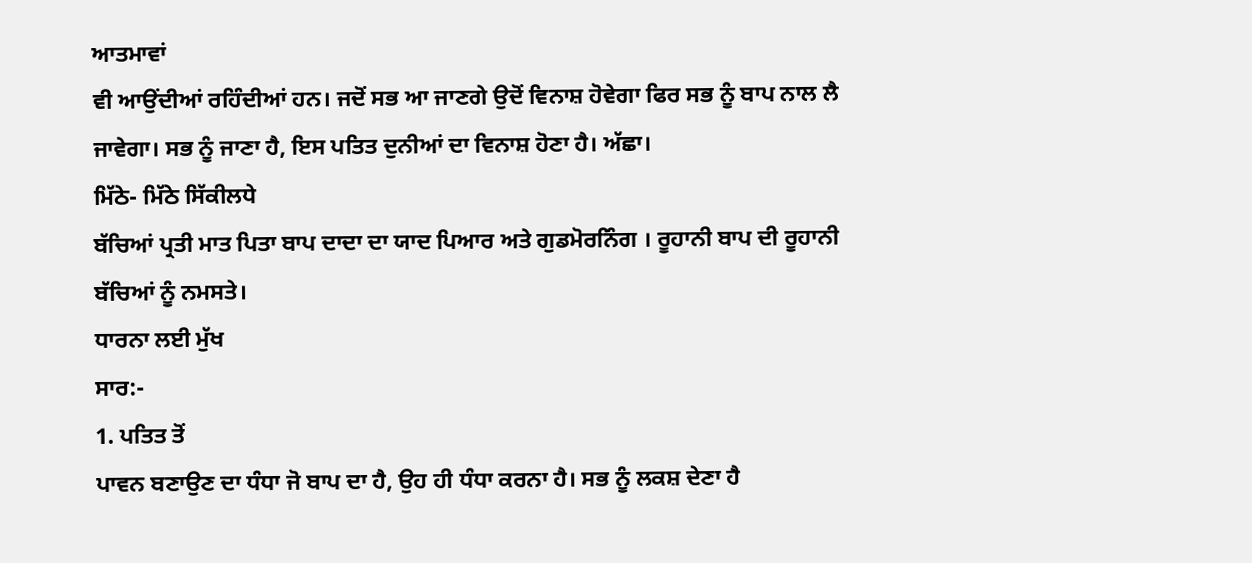ਆਤਮਾਵਾਂ
ਵੀ ਆਉਂਦੀਆਂ ਰਹਿੰਦੀਆਂ ਹਨ। ਜਦੋਂ ਸਭ ਆ ਜਾਣਗੇ ਉਦੋਂ ਵਿਨਾਸ਼ ਹੋਵੇਗਾ ਫਿਰ ਸਭ ਨੂੰ ਬਾਪ ਨਾਲ ਲੈ
ਜਾਵੇਗਾ। ਸਭ ਨੂੰ ਜਾਣਾ ਹੈ, ਇਸ ਪਤਿਤ ਦੁਨੀਆਂ ਦਾ ਵਿਨਾਸ਼ ਹੋਣਾ ਹੈ। ਅੱਛਾ।
ਮਿੱਠੇ- ਮਿੱਠੇ ਸਿੱਕੀਲਧੇ
ਬੱਚਿਆਂ ਪ੍ਰਤੀ ਮਾਤ ਪਿਤਾ ਬਾਪ ਦਾਦਾ ਦਾ ਯਾਦ ਪਿਆਰ ਅਤੇ ਗੁਡਮੋਰਨਿੰਗ । ਰੂਹਾਨੀ ਬਾਪ ਦੀ ਰੂਹਾਨੀ
ਬੱਚਿਆਂ ਨੂੰ ਨਮਸਤੇ।
ਧਾਰਨਾ ਲਈ ਮੁੱਖ
ਸਾਰ:-
1. ਪਤਿਤ ਤੋਂ
ਪਾਵਨ ਬਣਾਉਣ ਦਾ ਧੰਧਾ ਜੋ ਬਾਪ ਦਾ ਹੈ, ਉਹ ਹੀ ਧੰਧਾ ਕਰਨਾ ਹੈ। ਸਭ ਨੂੰ ਲਕਸ਼ ਦੇਣਾ ਹੈ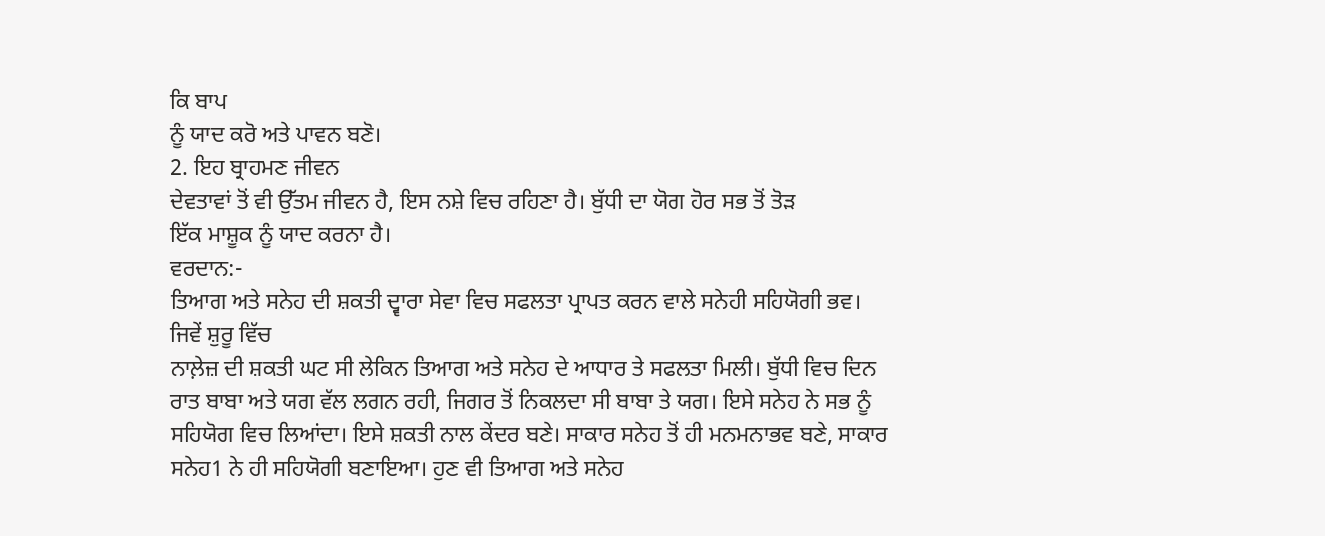ਕਿ ਬਾਪ
ਨੂੰ ਯਾਦ ਕਰੋ ਅਤੇ ਪਾਵਨ ਬਣੋ।
2. ਇਹ ਬ੍ਰਾਹਮਣ ਜੀਵਨ
ਦੇਵਤਾਵਾਂ ਤੋਂ ਵੀ ਉੱਤਮ ਜੀਵਨ ਹੈ, ਇਸ ਨਸ਼ੇ ਵਿਚ ਰਹਿਣਾ ਹੈ। ਬੁੱਧੀ ਦਾ ਯੋਗ ਹੋਰ ਸਭ ਤੋਂ ਤੋੜ
ਇੱਕ ਮਾਸ਼ੂਕ ਨੂੰ ਯਾਦ ਕਰਨਾ ਹੈ।
ਵਰਦਾਨ:-
ਤਿਆਗ ਅਤੇ ਸਨੇਹ ਦੀ ਸ਼ਕਤੀ ਦ੍ਵਾਰਾ ਸੇਵਾ ਵਿਚ ਸਫਲਤਾ ਪ੍ਰਾਪਤ ਕਰਨ ਵਾਲੇ ਸਨੇਹੀ ਸਹਿਯੋਗੀ ਭਵ।
ਜਿਵੇਂ ਸ਼ੁਰੂ ਵਿੱਚ
ਨਾਲ਼ੇਜ਼ ਦੀ ਸ਼ਕਤੀ ਘਟ ਸੀ ਲੇਕਿਨ ਤਿਆਗ ਅਤੇ ਸਨੇਹ ਦੇ ਆਧਾਰ ਤੇ ਸਫਲਤਾ ਮਿਲੀ। ਬੁੱਧੀ ਵਿਚ ਦਿਨ
ਰਾਤ ਬਾਬਾ ਅਤੇ ਯਗ ਵੱਲ ਲਗਨ ਰਹੀ, ਜਿਗਰ ਤੋਂ ਨਿਕਲਦਾ ਸੀ ਬਾਬਾ ਤੇ ਯਗ। ਇਸੇ ਸਨੇਹ ਨੇ ਸਭ ਨੂੰ
ਸਹਿਯੋਗ ਵਿਚ ਲਿਆਂਦਾ। ਇਸੇ ਸ਼ਕਤੀ ਨਾਲ ਕੇਂਦਰ ਬਣੇ। ਸਾਕਾਰ ਸਨੇਹ ਤੋਂ ਹੀ ਮਨਮਨਾਭਵ ਬਣੇ, ਸਾਕਾਰ
ਸਨੇਹ1 ਨੇ ਹੀ ਸਹਿਯੋਗੀ ਬਣਾਇਆ। ਹੁਣ ਵੀ ਤਿਆਗ ਅਤੇ ਸਨੇਹ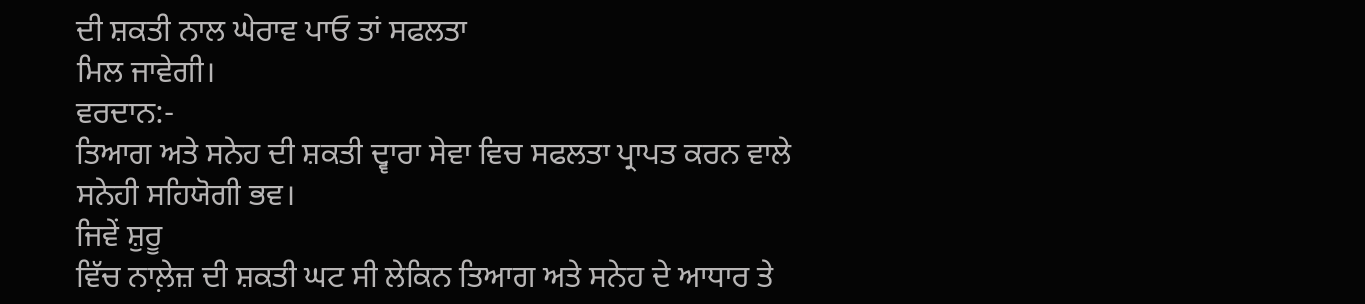ਦੀ ਸ਼ਕਤੀ ਨਾਲ ਘੇਰਾਵ ਪਾਓ ਤਾਂ ਸਫਲਤਾ
ਮਿਲ ਜਾਵੇਗੀ।
ਵਰਦਾਨ:-
ਤਿਆਗ ਅਤੇ ਸਨੇਹ ਦੀ ਸ਼ਕਤੀ ਦ੍ਵਾਰਾ ਸੇਵਾ ਵਿਚ ਸਫਲਤਾ ਪ੍ਰਾਪਤ ਕਰਨ ਵਾਲੇ ਸਨੇਹੀ ਸਹਿਯੋਗੀ ਭਵ।
ਜਿਵੇਂ ਸ਼ੁਰੂ
ਵਿੱਚ ਨਾਲ਼ੇਜ਼ ਦੀ ਸ਼ਕਤੀ ਘਟ ਸੀ ਲੇਕਿਨ ਤਿਆਗ ਅਤੇ ਸਨੇਹ ਦੇ ਆਧਾਰ ਤੇ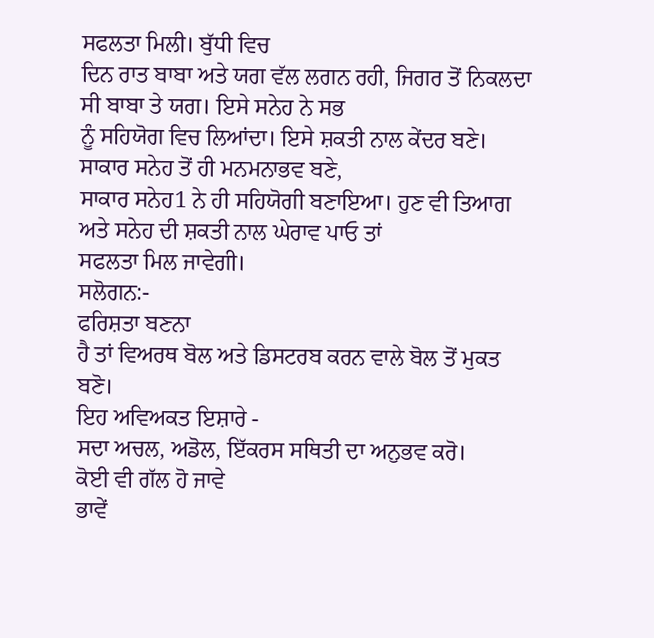ਸਫਲਤਾ ਮਿਲੀ। ਬੁੱਧੀ ਵਿਚ
ਦਿਨ ਰਾਤ ਬਾਬਾ ਅਤੇ ਯਗ ਵੱਲ ਲਗਨ ਰਹੀ, ਜਿਗਰ ਤੋਂ ਨਿਕਲਦਾ ਸੀ ਬਾਬਾ ਤੇ ਯਗ। ਇਸੇ ਸਨੇਹ ਨੇ ਸਭ
ਨੂੰ ਸਹਿਯੋਗ ਵਿਚ ਲਿਆਂਦਾ। ਇਸੇ ਸ਼ਕਤੀ ਨਾਲ ਕੇਂਦਰ ਬਣੇ। ਸਾਕਾਰ ਸਨੇਹ ਤੋਂ ਹੀ ਮਨਮਨਾਭਵ ਬਣੇ,
ਸਾਕਾਰ ਸਨੇਹ1 ਨੇ ਹੀ ਸਹਿਯੋਗੀ ਬਣਾਇਆ। ਹੁਣ ਵੀ ਤਿਆਗ ਅਤੇ ਸਨੇਹ ਦੀ ਸ਼ਕਤੀ ਨਾਲ ਘੇਰਾਵ ਪਾਓ ਤਾਂ
ਸਫਲਤਾ ਮਿਲ ਜਾਵੇਗੀ।
ਸਲੋਗਨ:-
ਫਰਿਸ਼ਤਾ ਬਣਨਾ
ਹੈ ਤਾਂ ਵਿਅਰਥ ਬੋਲ ਅਤੇ ਡਿਸਟਰਬ ਕਰਨ ਵਾਲੇ ਬੋਲ ਤੋਂ ਮੁਕਤ ਬਣੋ।
ਇਹ ਅਵਿਅਕਤ ਇਸ਼ਾਰੇ -
ਸਦਾ ਅਚਲ, ਅਡੋਲ, ਇੱਕਰਸ ਸਥਿਤੀ ਦਾ ਅਨੁਭਵ ਕਰੋ।
ਕੋਈ ਵੀ ਗੱਲ ਹੋ ਜਾਵੇ
ਭਾਵੇਂ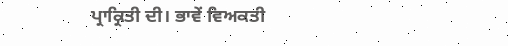ਪ੍ਰਾਕ੍ਰਿਤੀ ਦੀ। ਭਾਵੇਂ ਵਿਅਕਤੀ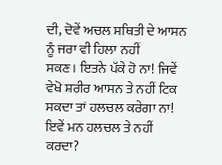ਦੀ, ਦੋਵੇਂ ਅਚਲ ਸਥਿਤੀ ਦੇ ਆਸਨ ਨੂੰ ਜਰਾ ਵੀ ਹਿਲਾ ਨਹੀਂ
ਸਕਣ। ਇਤਨੇ ਪੱਕੇ ਹੋ ਨਾ! ਜਿਵੇਂ ਵੇਖੋ ਸ਼ਰੀਰ ਆਸਨ ਤੇ ਨਹੀਂ ਟਿਕ ਸਕਦਾ ਤਾਂ ਹਲਚਲ ਕਰੇਗਾ ਨਾ!
ਇਵੇਂ ਮਨ ਹਲਚਲ ਤੇ ਨਹੀਂ ਕਰਦਾ?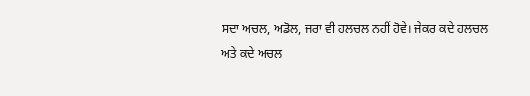ਸਦਾ ਅਚਲ, ਅਡੋਲ, ਜਰਾ ਵੀ ਹਲਚਲ ਨਹੀਂ ਹੋਵੇ। ਜੇਕਰ ਕਦੇ ਹਲਚਲ
ਅਤੇ ਕਦੇ ਅਚਲ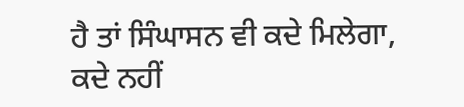ਹੈ ਤਾਂ ਸਿੰਘਾਸਨ ਵੀ ਕਦੇ ਮਿਲੇਗਾ, ਕਦੇ ਨਹੀਂ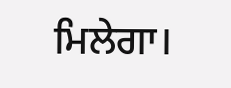ਮਿਲੇਗਾ।